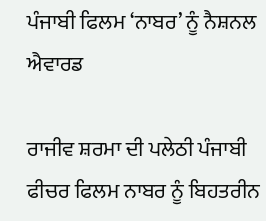ਪੰਜਾਬੀ ਫਿਲਮ ‘ਨਾਬਰ’ ਨੂੰ ਨੈਸ਼ਨਲ ਐਵਾਰਡ

ਰਾਜੀਵ ਸ਼ਰਮਾ ਦੀ ਪਲੇਠੀ ਪੰਜਾਬੀ ਫੀਚਰ ਫਿਲਮ ਨਾਬਰ ਨੂੰ ਬਿਹਤਰੀਨ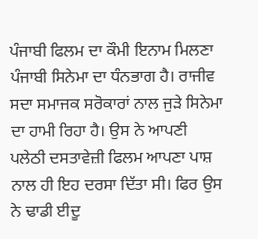ਪੰਜਾਬੀ ਫਿਲਮ ਦਾ ਕੌਮੀ ਇਨਾਮ ਮਿਲਣਾ ਪੰਜਾਬੀ ਸਿਨੇਮਾ ਦਾ ਧੰਨਭਾਗ ਹੈ। ਰਾਜੀਵ ਸਦਾ ਸਮਾਜਕ ਸਰੋਕਾਰਾਂ ਨਾਲ ਜੁੜੇ ਸਿਨੇਮਾ ਦਾ ਹਾਮੀ ਰਿਹਾ ਹੈ। ਉਸ ਨੇ ਆਪਣੀ ਪਲੇਠੀ ਦਸਤਾਵੇਜ਼ੀ ਫਿਲਮ ਆਪਣਾ ਪਾਸ਼ ਨਾਲ ਹੀ ਇਹ ਦਰਸਾ ਦਿੱਤਾ ਸੀ। ਫਿਰ ਉਸ ਨੇ ਢਾਡੀ ਈਦੂ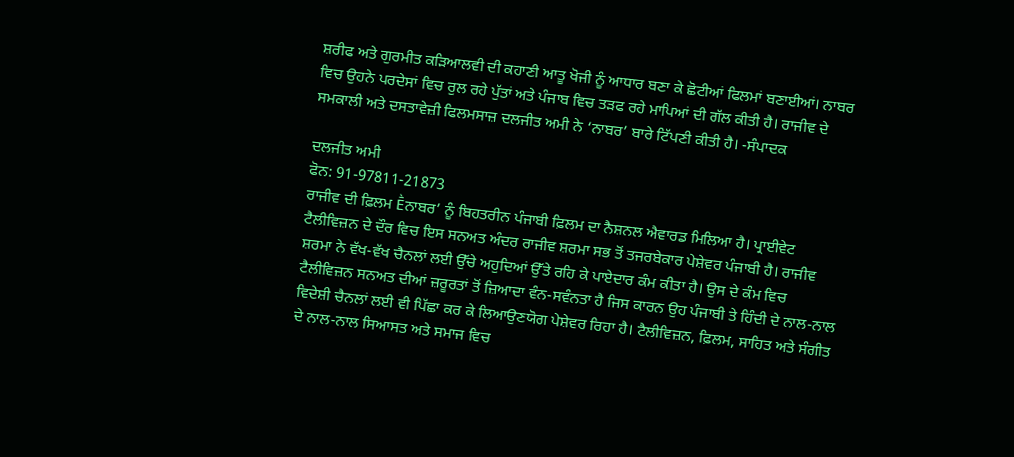ਸ਼ਰੀਫ ਅਤੇ ਗੁਰਮੀਤ ਕੜਿਆਲਵੀ ਦੀ ਕਹਾਣੀ ਆਤੂ ਖੋਜੀ ਨੂੰ ਆਧਾਰ ਬਣਾ ਕੇ ਛੋਟੀਆਂ ਫਿਲਮਾਂ ਬਣਾਈਆਂ। ਨਾਬਰ ਵਿਚ ਉਹਨੇ ਪਰਦੇਸਾਂ ਵਿਚ ਰੁਲ ਰਹੇ ਪੁੱਤਾਂ ਅਤੇ ਪੰਜਾਬ ਵਿਚ ਤੜਫ ਰਹੇ ਮਾਪਿਆਂ ਦੀ ਗੱਲ ਕੀਤੀ ਹੈ। ਰਾਜੀਵ ਦੇ ਸਮਕਾਲੀ ਅਤੇ ਦਸਤਾਵੇਜ਼ੀ ਫਿਲਮਸਾਜ਼ ਦਲਜੀਤ ਅਮੀ ਨੇ ‘ਨਾਬਰ’ ਬਾਰੇ ਟਿੱਪਣੀ ਕੀਤੀ ਹੈ। -ਸੰਪਾਦਕ

ਦਲਜੀਤ ਅਮੀ
ਫੋਨ: 91-97811-21873
ਰਾਜੀਵ ਦੀ ਫ਼ਿਲਮ Ḕਨਾਬਰ’ ਨੂੰ ਬਿਹਤਰੀਨ ਪੰਜਾਬੀ ਫ਼ਿਲਮ ਦਾ ਨੈਸ਼ਨਲ ਐਵਾਰਡ ਮਿਲਿਆ ਹੈ। ਪ੍ਰਾਈਵੇਟ ਟੈਲੀਵਿਜ਼ਨ ਦੇ ਦੌਰ ਵਿਚ ਇਸ ਸਨਅਤ ਅੰਦਰ ਰਾਜੀਵ ਸ਼ਰਮਾ ਸਭ ਤੋਂ ਤਜਰਬੇਕਾਰ ਪੇਸ਼ੇਵਰ ਪੰਜਾਬੀ ਹੈ। ਰਾਜੀਵ ਸ਼ਰਮਾ ਨੇ ਵੱਖ-ਵੱਖ ਚੈਨਲਾਂ ਲਈ ਉੱਚੇ ਅਹੁਦਿਆਂ ਉੱਤੇ ਰਹਿ ਕੇ ਪਾਏਦਾਰ ਕੰਮ ਕੀਤਾ ਹੈ। ਉਸ ਦੇ ਕੰਮ ਵਿਚ ਟੈਲੀਵਿਜ਼ਨ ਸਨਅਤ ਦੀਆਂ ਜ਼ਰੂਰਤਾਂ ਤੋਂ ਜ਼ਿਆਦਾ ਵੰਨ-ਸਵੰਨਤਾ ਹੈ ਜਿਸ ਕਾਰਨ ਉਹ ਪੰਜਾਬੀ ਤੇ ਹਿੰਦੀ ਦੇ ਨਾਲ-ਨਾਲ ਵਿਦੇਸ਼ੀ ਚੈਨਲਾਂ ਲਈ ਵੀ ਪਿੱਛਾ ਕਰ ਕੇ ਲਿਆਉਣਯੋਗ ਪੇਸ਼ੇਵਰ ਰਿਹਾ ਹੈ। ਟੈਲੀਵਿਜ਼ਨ, ਫ਼ਿਲਮ, ਸਾਹਿਤ ਅਤੇ ਸੰਗੀਤ ਦੇ ਨਾਲ-ਨਾਲ ਸਿਆਸਤ ਅਤੇ ਸਮਾਜ ਵਿਚ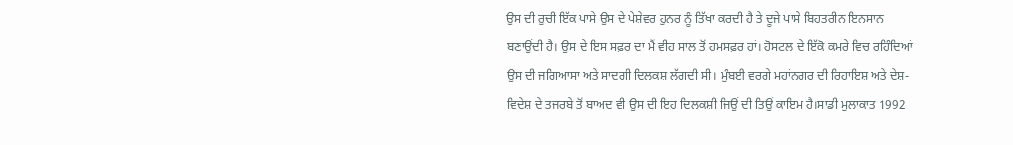ਉਸ ਦੀ ਰੁਚੀ ਇੱਕ ਪਾਸੇ ਉਸ ਦੇ ਪੇਸ਼ੇਵਰ ਹੁਨਰ ਨੂੰ ਤਿੱਖਾ ਕਰਦੀ ਹੈ ਤੇ ਦੂਜੇ ਪਾਸੇ ਬਿਹਤਰੀਨ ਇਨਸਾਨ ਬਣਾਉਂਦੀ ਹੈ। ਉਸ ਦੇ ਇਸ ਸਫ਼ਰ ਦਾ ਮੈਂ ਵੀਹ ਸਾਲ ਤੋਂ ਹਮਸਫ਼ਰ ਹਾਂ। ਹੋਸਟਲ ਦੇ ਇੱਕੋ ਕਮਰੇ ਵਿਚ ਰਹਿੰਦਿਆਂ ਉਸ ਦੀ ਜਗਿਆਸਾ ਅਤੇ ਸਾਦਗੀ ਦਿਲਕਸ਼ ਲੱਗਦੀ ਸੀ। ਮੁੰਬਈ ਵਰਗੇ ਮਹਾਂਨਗਰ ਦੀ ਰਿਹਾਇਸ਼ ਅਤੇ ਦੇਸ਼-ਵਿਦੇਸ਼ ਦੇ ਤਜਰਬੇ ਤੋਂ ਬਾਅਦ ਵੀ ਉਸ ਦੀ ਇਹ ਦਿਲਕਸ਼ੀ ਜਿਉਂ ਦੀ ਤਿਉਂ ਕਾਇਮ ਹੈ।ਸਾਡੀ ਮੁਲਾਕਾਤ 1992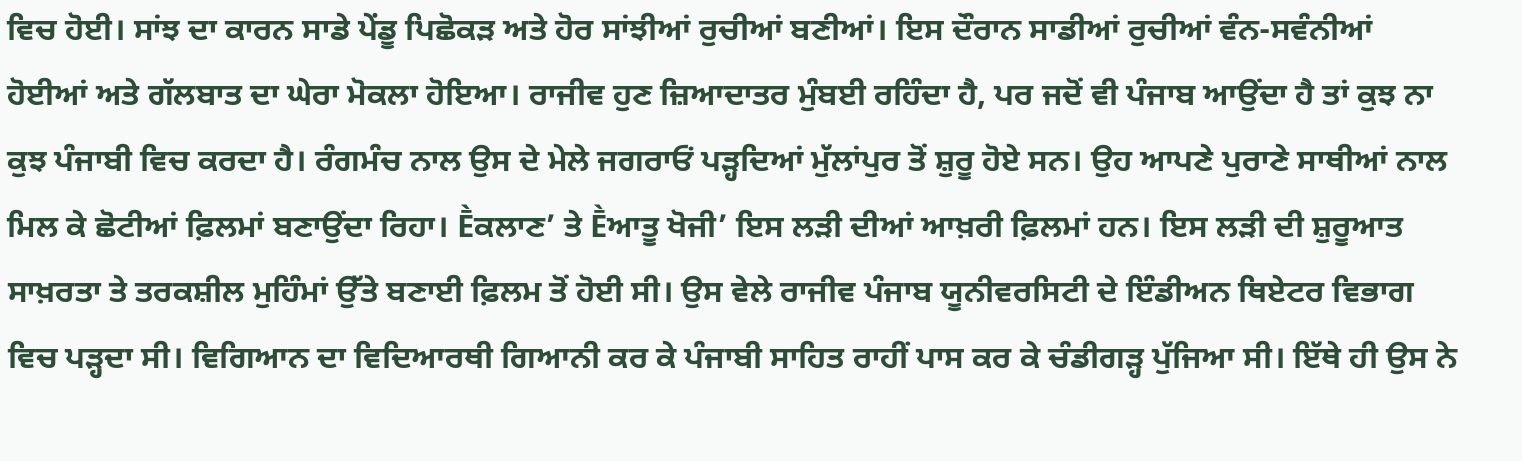ਵਿਚ ਹੋਈ। ਸਾਂਝ ਦਾ ਕਾਰਨ ਸਾਡੇ ਪੇਂਡੂ ਪਿਛੋਕੜ ਅਤੇ ਹੋਰ ਸਾਂਝੀਆਂ ਰੁਚੀਆਂ ਬਣੀਆਂ। ਇਸ ਦੌਰਾਨ ਸਾਡੀਆਂ ਰੁਚੀਆਂ ਵੰਨ-ਸਵੰਨੀਆਂ ਹੋਈਆਂ ਅਤੇ ਗੱਲਬਾਤ ਦਾ ਘੇਰਾ ਮੋਕਲਾ ਹੋਇਆ। ਰਾਜੀਵ ਹੁਣ ਜ਼ਿਆਦਾਤਰ ਮੁੰਬਈ ਰਹਿੰਦਾ ਹੈ, ਪਰ ਜਦੋਂ ਵੀ ਪੰਜਾਬ ਆਉਂਦਾ ਹੈ ਤਾਂ ਕੁਝ ਨਾ ਕੁਝ ਪੰਜਾਬੀ ਵਿਚ ਕਰਦਾ ਹੈ। ਰੰਗਮੰਚ ਨਾਲ ਉਸ ਦੇ ਮੇਲੇ ਜਗਰਾਓਂ ਪੜ੍ਹਦਿਆਂ ਮੁੱਲਾਂਪੁਰ ਤੋਂ ਸ਼ੁਰੂ ਹੋਏ ਸਨ। ਉਹ ਆਪਣੇ ਪੁਰਾਣੇ ਸਾਥੀਆਂ ਨਾਲ ਮਿਲ ਕੇ ਛੋਟੀਆਂ ਫ਼ਿਲਮਾਂ ਬਣਾਉਂਦਾ ਰਿਹਾ। Ḕਕਲਾਣ’ ਤੇ Ḕਆਤੂ ਖੋਜੀ’ ਇਸ ਲੜੀ ਦੀਆਂ ਆਖ਼ਰੀ ਫ਼ਿਲਮਾਂ ਹਨ। ਇਸ ਲੜੀ ਦੀ ਸ਼ੁਰੂਆਤ ਸਾਖ਼ਰਤਾ ਤੇ ਤਰਕਸ਼ੀਲ ਮੁਹਿੰਮਾਂ ਉੱਤੇ ਬਣਾਈ ਫ਼ਿਲਮ ਤੋਂ ਹੋਈ ਸੀ। ਉਸ ਵੇਲੇ ਰਾਜੀਵ ਪੰਜਾਬ ਯੂਨੀਵਰਸਿਟੀ ਦੇ ਇੰਡੀਅਨ ਥਿਏਟਰ ਵਿਭਾਗ ਵਿਚ ਪੜ੍ਹਦਾ ਸੀ। ਵਿਗਿਆਨ ਦਾ ਵਿਦਿਆਰਥੀ ਗਿਆਨੀ ਕਰ ਕੇ ਪੰਜਾਬੀ ਸਾਹਿਤ ਰਾਹੀਂ ਪਾਸ ਕਰ ਕੇ ਚੰਡੀਗੜ੍ਹ ਪੁੱਜਿਆ ਸੀ। ਇੱਥੇ ਹੀ ਉਸ ਨੇ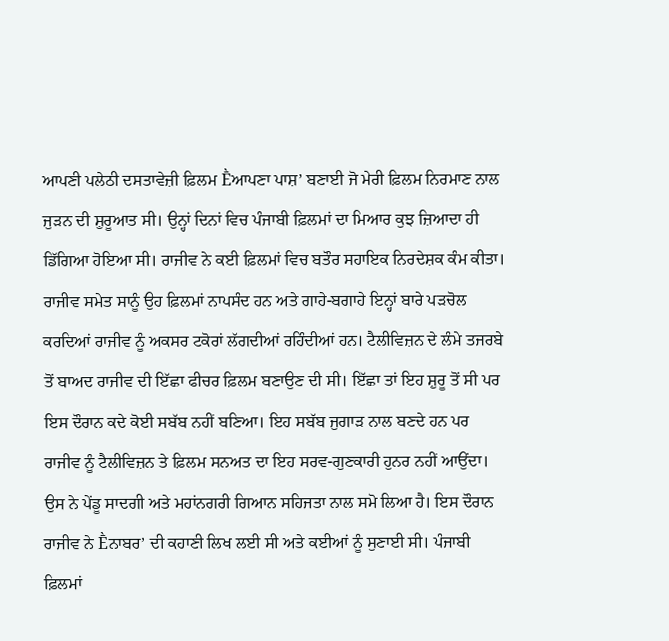ਆਪਣੀ ਪਲੇਠੀ ਦਸਤਾਵੇਜ਼ੀ ਫ਼ਿਲਮ Ḕਆਪਣਾ ਪਾਸ਼’ ਬਣਾਈ ਜੋ ਮੇਰੀ ਫ਼ਿਲਮ ਨਿਰਮਾਣ ਨਾਲ ਜੁੜਨ ਦੀ ਸ਼ੁਰੂਆਤ ਸੀ। ਉਨ੍ਹਾਂ ਦਿਨਾਂ ਵਿਚ ਪੰਜਾਬੀ ਫ਼ਿਲਮਾਂ ਦਾ ਮਿਆਰ ਕੁਝ ਜ਼ਿਆਦਾ ਹੀ ਡਿੱਗਿਆ ਹੋਇਆ ਸੀ। ਰਾਜੀਵ ਨੇ ਕਈ ਫ਼ਿਲਮਾਂ ਵਿਚ ਬਤੌਰ ਸਹਾਇਕ ਨਿਰਦੇਸ਼ਕ ਕੰਮ ਕੀਤਾ। ਰਾਜੀਵ ਸਮੇਤ ਸਾਨੂੰ ਉਹ ਫ਼ਿਲਮਾਂ ਨਾਪਸੰਦ ਹਨ ਅਤੇ ਗਾਹੇ-ਬਗਾਹੇ ਇਨ੍ਹਾਂ ਬਾਰੇ ਪੜਚੋਲ ਕਰਦਿਆਂ ਰਾਜੀਵ ਨੂੰ ਅਕਸਰ ਟਕੋਰਾਂ ਲੱਗਦੀਆਂ ਰਹਿੰਦੀਆਂ ਹਨ। ਟੈਲੀਵਿਜ਼ਨ ਦੇ ਲੰਮੇ ਤਜਰਬੇ ਤੋਂ ਬਾਅਦ ਰਾਜੀਵ ਦੀ ਇੱਛਾ ਫੀਚਰ ਫ਼ਿਲਮ ਬਣਾਉਣ ਦੀ ਸੀ। ਇੱਛਾ ਤਾਂ ਇਹ ਸ਼ੁਰੂ ਤੋਂ ਸੀ ਪਰ ਇਸ ਦੌਰਾਨ ਕਦੇ ਕੋਈ ਸਬੱਬ ਨਹੀਂ ਬਣਿਆ। ਇਹ ਸਬੱਬ ਜੁਗਾੜ ਨਾਲ ਬਣਦੇ ਹਨ ਪਰ ਰਾਜੀਵ ਨੂੰ ਟੈਲੀਵਿਜ਼ਨ ਤੇ ਫ਼ਿਲਮ ਸਨਅਤ ਦਾ ਇਹ ਸਰਵ-ਗੁਣਕਾਰੀ ਹੁਨਰ ਨਹੀਂ ਆਉਂਦਾ। ਉਸ ਨੇ ਪੇਂਡੂ ਸਾਦਗੀ ਅਤੇ ਮਹਾਂਨਗਰੀ ਗਿਆਨ ਸਹਿਜਤਾ ਨਾਲ ਸਮੋ ਲਿਆ ਹੈ। ਇਸ ਦੌਰਾਨ ਰਾਜੀਵ ਨੇ Ḕਨਾਬਰ’ ਦੀ ਕਹਾਣੀ ਲਿਖ ਲਈ ਸੀ ਅਤੇ ਕਈਆਂ ਨੂੰ ਸੁਣਾਈ ਸੀ। ਪੰਜਾਬੀ ਫ਼ਿਲਮਾਂ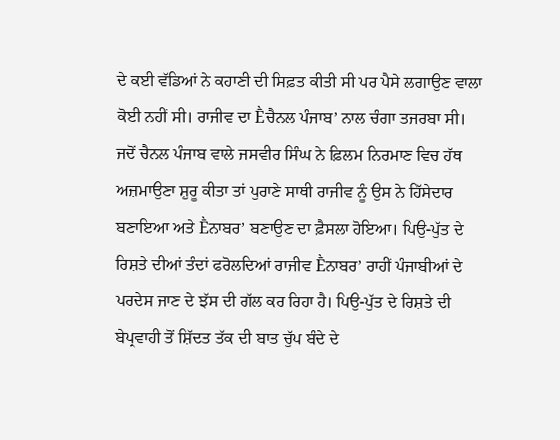ਦੇ ਕਈ ਵੱਡਿਆਂ ਨੇ ਕਹਾਣੀ ਦੀ ਸਿਫ਼ਤ ਕੀਤੀ ਸੀ ਪਰ ਪੈਸੇ ਲਗਾਉਣ ਵਾਲਾ ਕੋਈ ਨਹੀਂ ਸੀ। ਰਾਜੀਵ ਦਾ Ḕਚੈਨਲ ਪੰਜਾਬ’ ਨਾਲ ਚੰਗਾ ਤਜਰਬਾ ਸੀ। ਜਦੋਂ ਚੈਨਲ ਪੰਜਾਬ ਵਾਲੇ ਜਸਵੀਰ ਸਿੰਘ ਨੇ ਫ਼ਿਲਮ ਨਿਰਮਾਣ ਵਿਚ ਹੱਥ ਅਜ਼ਮਾਉਣਾ ਸ਼ੁਰੂ ਕੀਤਾ ਤਾਂ ਪੁਰਾਣੇ ਸਾਥੀ ਰਾਜੀਵ ਨੂੰ ਉਸ ਨੇ ਹਿੱਸੇਦਾਰ ਬਣਾਇਆ ਅਤੇ Ḕਨਾਬਰ’ ਬਣਾਉਣ ਦਾ ਫ਼ੈਸਲਾ ਹੋਇਆ। ਪਿਉ-ਪੁੱਤ ਦੇ ਰਿਸ਼ਤੇ ਦੀਆਂ ਤੰਦਾਂ ਫਰੋਲਦਿਆਂ ਰਾਜੀਵ Ḕਨਾਬਰ’ ਰਾਹੀਂ ਪੰਜਾਬੀਆਂ ਦੇ ਪਰਦੇਸ ਜਾਣ ਦੇ ਝੱਸ ਦੀ ਗੱਲ ਕਰ ਰਿਹਾ ਹੈ। ਪਿਉ-ਪੁੱਤ ਦੇ ਰਿਸ਼ਤੇ ਦੀ ਬੇਪ੍ਰਵਾਹੀ ਤੋਂ ਸ਼ਿੱਦਤ ਤੱਕ ਦੀ ਬਾਤ ਚੁੱਪ ਬੰਦੇ ਦੇ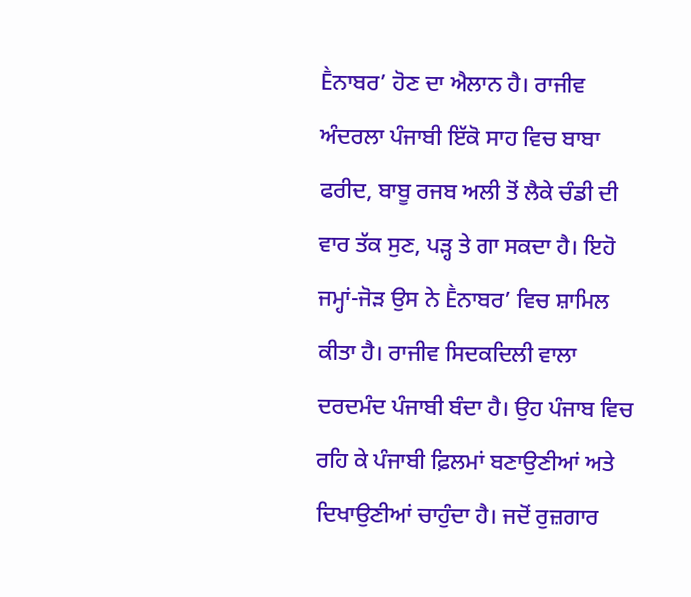Ḕਨਾਬਰ’ ਹੋਣ ਦਾ ਐਲਾਨ ਹੈ। ਰਾਜੀਵ ਅੰਦਰਲਾ ਪੰਜਾਬੀ ਇੱਕੋ ਸਾਹ ਵਿਚ ਬਾਬਾ ਫਰੀਦ, ਬਾਬੂ ਰਜਬ ਅਲੀ ਤੋਂ ਲੈਕੇ ਚੰਡੀ ਦੀ ਵਾਰ ਤੱਕ ਸੁਣ, ਪੜ੍ਹ ਤੇ ਗਾ ਸਕਦਾ ਹੈ। ਇਹੋ ਜਮ੍ਹਾਂ-ਜੋੜ ਉਸ ਨੇ Ḕਨਾਬਰ’ ਵਿਚ ਸ਼ਾਮਿਲ ਕੀਤਾ ਹੈ। ਰਾਜੀਵ ਸਿਦਕਦਿਲੀ ਵਾਲਾ ਦਰਦਮੰਦ ਪੰਜਾਬੀ ਬੰਦਾ ਹੈ। ਉਹ ਪੰਜਾਬ ਵਿਚ ਰਹਿ ਕੇ ਪੰਜਾਬੀ ਫ਼ਿਲਮਾਂ ਬਣਾਉਣੀਆਂ ਅਤੇ ਦਿਖਾਉਣੀਆਂ ਚਾਹੁੰਦਾ ਹੈ। ਜਦੋਂ ਰੁਜ਼ਗਾਰ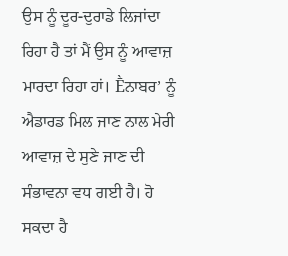ਉਸ ਨੂੰ ਦੂਰ-ਦੁਰਾਡੇ ਲਿਜਾਂਦਾ ਰਿਹਾ ਹੈ ਤਾਂ ਮੈਂ ਉਸ ਨੂੰ ਆਵਾਜ਼ ਮਾਰਦਾ ਰਿਹਾ ਹਾਂ। Ḕਨਾਬਰ’ ਨੂੰ ਐਡਾਰਡ ਮਿਲ ਜਾਣ ਨਾਲ ਮੇਰੀ ਆਵਾਜ਼ ਦੇ ਸੁਣੇ ਜਾਣ ਦੀ ਸੰਭਾਵਨਾ ਵਧ ਗਈ ਹੈ। ਹੋ ਸਕਦਾ ਹੈ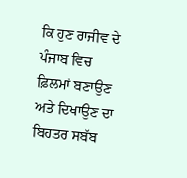ਕਿ ਹੁਣ ਰਾਜੀਵ ਦੇ ਪੰਜਾਬ ਵਿਚ ਫ਼ਿਲਮਾਂ ਬਣਾਉਣ ਅਤੇ ਦਿਖਾਉਣ ਦਾ ਬਿਹਤਰ ਸਬੱਬ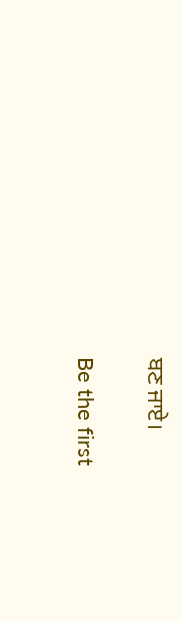ਬਣ ਜਾਏ।

Be the first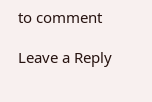to comment

Leave a Reply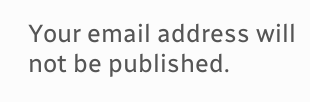Your email address will not be published.